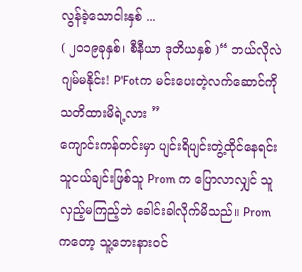လွန်ခဲ့သောငါးနှစ် ...
( ၂၀၁၉ခုနှစ်၊ စီနီယာ ဒုတိယနှစ် )“ ဘယ်လိုလဲ ဂျမ်မနိုင်း! P'Fotက မင်းပေးတဲ့လက်ဆောင်ကို သတိထားမိရဲ့လား ”
ကျောင်းကန်တင်းမှာ ပျင်းရိပျင်းတွဲ့ထိုင်နေရင်း
သူငယ်ချင်းဖြစ်သူ Prom က ပြောလာလျှင် သူလှည့်မကြည့်ဘဲ ခေါင်းခါလိုက်မိသည်။ Promကတော့ သူ့ဘေးနားဝင်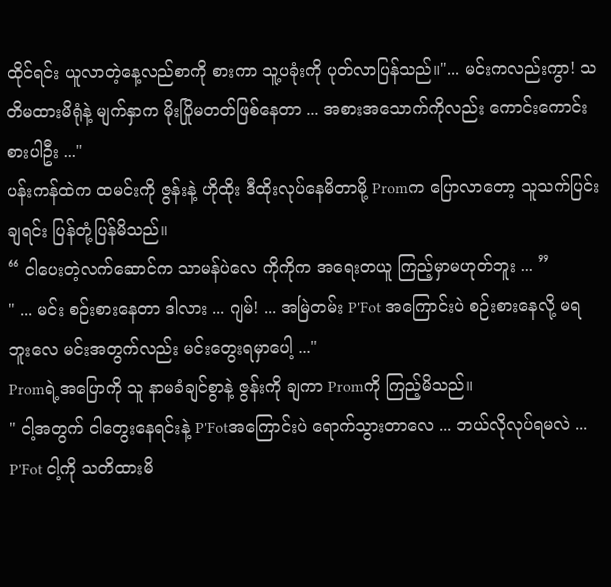ထိုင်ရင်း ယူလာတဲ့နေ့လည်စာကို စားကာ သူ့ပခုံးကို ပုတ်လာပြန်သည်။"... မင်းကလည်းကွာ! သတိမထားမိရုံနဲ့ မျက်နှာက မိုးပြိုမတတ်ဖြစ်နေတာ ... အစားအသောက်ကိုလည်း ကောင်းကောင်းစားပါဦး ..."
ပန်းကန်ထဲက ထမင်းကို ဇွန်းနဲ့ ဟိုထိုး ဒီထိုးလုပ်နေမိတာမို့ Promက ပြောလာတော့ သူသက်ပြင်းချရင်း ပြန်တုံ့ပြန်မိသည်။
“ ငါပေးတဲ့လက်ဆောင်က သာမန်ပဲလေ ကိုကိုက အရေးတယူ ကြည့်မှာမဟုတ်ဘူး ... ”
" ... မင်း စဉ်းစားနေတာ ဒါလား ... ဂျမ်! ... အမြဲတမ်း P'Fot အကြောင်းပဲ စဉ်းစားနေလို့ မရဘူးလေ မင်းအတွက်လည်း မင်းတွေးရမှာပေါ့ ..."
Promရဲ့အပြောကို သူ နာမခံချင်စွာနဲ့ ဇွန်းကို ချကာ Promကို ကြည့်မိသည်။
" ငါ့အတွက် ငါတွေးနေရင်းနဲ့ P'Fotအကြောင်းပဲ ရောက်သွားတာလေ ... ဘယ်လိုလုပ်ရမလဲ ... P'Fot ငါ့ကို သတိထားမိ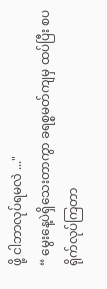ဖို့ ငါဘာလုပ်ရမလဲ ..."
“ မွေးနေ့ပဲရှိသေးတာကွာ ခရစ္စမတ်ကျမှ ထပ်ပြီး စပရိုက်လုပ်ကြတာ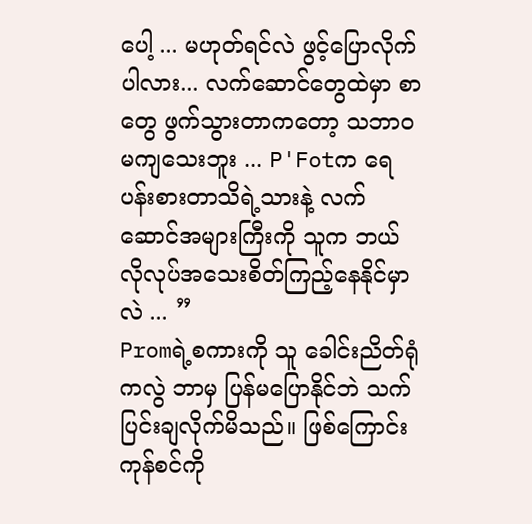ပေါ့ ... မဟုတ်ရင်လဲ ဖွင့်ပြောလိုက်ပါလား... လက်ဆောင်တွေထဲမှာ စာတွေ ဖွက်သွားတာကတော့ သဘာဝမကျသေးဘူး ... P'Fotက ရေပန်းစားတာသိရဲ့သားနဲ့ လက်ဆောင်အများကြီးကို သူက ဘယ်လိုလုပ်အသေးစိတ်ကြည့်နေနိုင်မှာလဲ ... ”
Promရဲ့စကားကို သူ ခေါင်းညိတ်ရုံကလွဲ ဘာမှ ပြန်မပြောနိုင်ဘဲ သက်ပြင်းချလိုက်မိသည်။ ဖြစ်ကြောင်းကုန်စင်ကို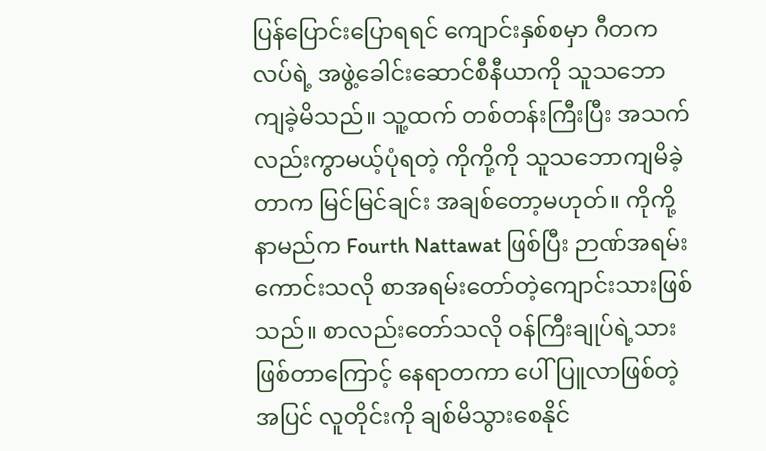ပြန်ပြောင်းပြောရရင် ကျောင်းနှစ်စမှာ ဂီတကလပ်ရဲ့ အဖွဲ့ခေါင်းဆောင်စီနီယာကို သူသဘောကျခဲ့မိသည်။ သူ့ထက် တစ်တန်းကြီးပြီး အသက်လည်းကွာမယ့်ပုံရတဲ့ ကိုကို့ကို သူသဘောကျမိခဲ့တာက မြင်မြင်ချင်း အချစ်တော့မဟုတ်။ ကိုကို့နာမည်က Fourth Nattawat ဖြစ်ပြီး ဉာဏ်အရမ်းကောင်းသလို စာအရမ်းတော်တဲ့ကျောင်းသားဖြစ်သည်။ စာလည်းတော်သလို ဝန်ကြီးချုပ်ရဲ့သားဖြစ်တာကြောင့် နေရာတကာ ပေါ်ပြူလာဖြစ်တဲ့အပြင် လူတိုင်းကို ချစ်မိသွားစေနိုင်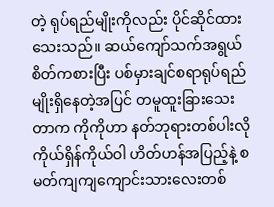တဲ့ ရုပ်ရည်မျိုးကိုလည်း ပိုင်ဆိုင်ထားသေးသည်။ ဆယ်ကျော်သက်အရွယ် စိတ်ကစားပြီး ပစ်မှားချင်စရာရုပ်ရည်မျိုးရှိနေတဲ့အပြင် တမူထူးခြားသေးတာက ကိုကိုဟာ နတ်ဘုရားတစ်ပါးလို ကိုယ်ရှိန်ကိုယ်ဝါ ဟိတ်ဟန်အပြည့်နဲ့ စမတ်ကျကျကျောင်းသားလေးတစ်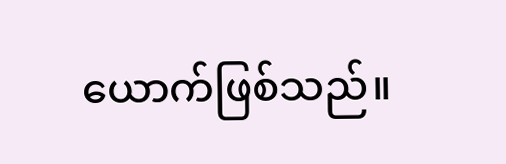ယောက်ဖြစ်သည်။